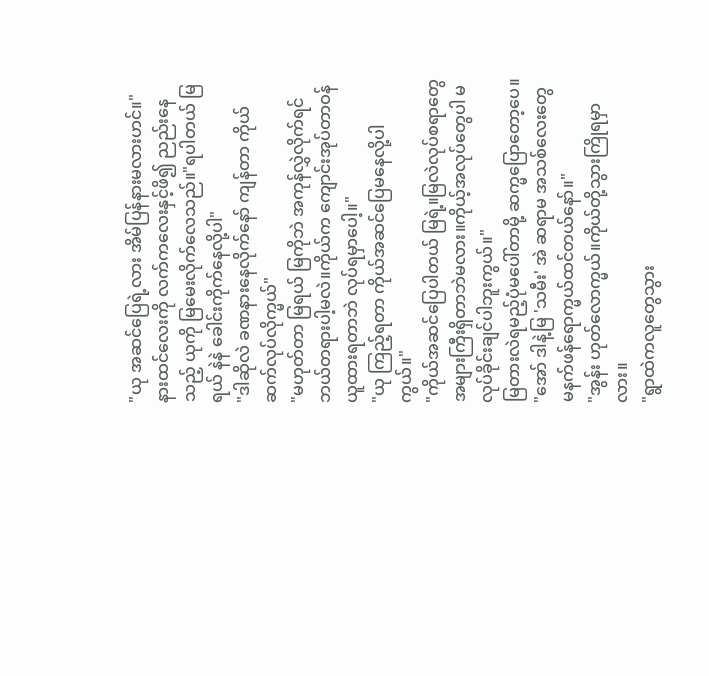"ယု အဆင်ပြေရဲ့လား အိမ်ပြန်နားမလားဟင်။"
နားထင်လေးကို လက်ကလေးနှင့်ဖိ၍ ညည်းနေသည့် ယုကို မြမေးလိုက်လေသည်။"ရပါတယ် မြရယ် နဲနဲ ခေါင်းကိုက်နေလို့ပါ"
"ဒါဆိုလဲ ခဏနားနေလိုက်နော် ကျန်တာ ကိုယ်ဆက်လုပ်လိုက္မယ်"
"မဟုတ်တာ မြရယ် မြကိုဘဲ အကုန်လွှဲလိုက်ရင် ဘယ်တရားပါ့မလဲ။ကိုယ်က ကျောင်းအုပ်တာဝန်ယူထားရတာဘဲ လုပ်ရမှာပေါ့။"
"ယု ကြည့်ရတာ ကိုယ်အဆင်ပြေမနေလို့ပါကွယ်။"
"ကိုယ်အဆင်ပြေပါတယ် မြရဲ့။မြလဲလုပ်စရာတွေအများကြီးရှိတာဘဲမလား။ကိုယ့်အလုပ်တွေပါ မလုပ်ခိုင်းချင်ပါဘူးကွယ်။"
မြတားလဲရမည့်ပုံမပေါ်တာမို့ ဆက္မပြောတော့ပေ။
"အော် ဒါနဲ့မြ 'သမီး' အဲ ဆရာမ အသစ်လေးတွေ မနက်ဖန်ရောက္မယ်ထင်တယ်နော်။"
"အွန်း ဟုတ်လောက္မယ်။ကိုယ်တို့သွားကြိုရမှာလား။
"ရွာထဲကလူတွေသွား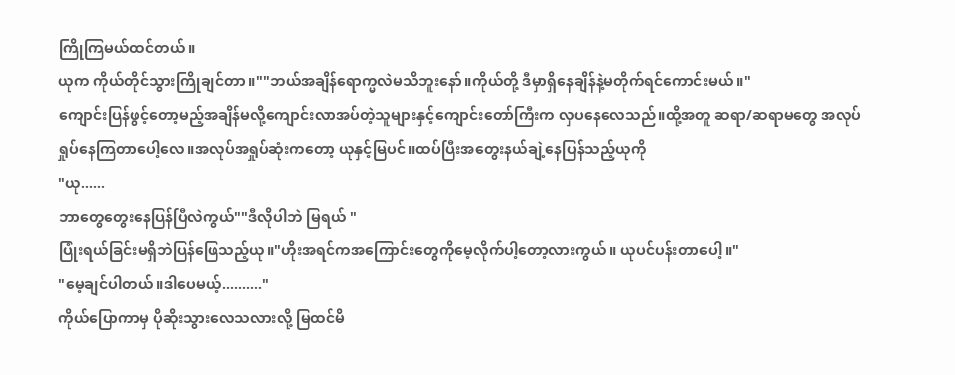ကြိုကြမယ်ထင်တယ်။
ယုက ကိုယ်တိုင်သွားကြိုချင်တာ။""ဘယ်အချိန်ရောက္မလဲမသိဘူးနော်။ကိုယ်တို့ ဒီမှာရှိနေချိန်နဲ့မတိုက်ရင်ကောင်းမယ်။"
ကျောင်းပြန်ဖွင့်တော့မည့်အချိန်မလို့ကျောင်းလာအပ်တဲ့သူများနှင့်ကျောင်းတော်ကြီးက လှပနေလေသည်။ထို့အတူ ဆရာ/ဆရာမတွေ အလုပ်
ရှုပ်နေကြတာပေါ့လေ။အလုပ်အရှုပ်ဆုံးကတော့ ယုနှင့်မြပင်။ထပ်ပြီးအတွေးနယ်ချဲ့နေပြန်သည့်ယုကို
"ယု......
ဘာတွေတွေးနေပြန်ပြီလဲကွယ်""ဒီလိုပါဘဲ မြရယ် "
ပြုံးရယ်ခြင်းမရှိဘဲပြန်ဖြေသည့်ယု။"ဟိုးအရင်ကအကြောင်းတွေကိုမေ့လိုက်ပါ့တော့လားကွယ်။ ယုပင်ပန်းတာပေါ့။"
"မေ့ချင်ပါတယ်။ဒါပေမယ့်.........."
ကိုယ်ပြောကာမှ ပိုဆိုးသွားလေသလားလို့ မြထင်မိ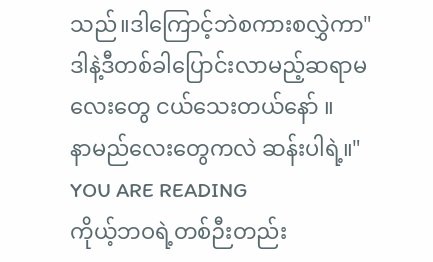သည်။ဒါကြောင့်ဘဲစကားစလွှဲကာ"ဒါနဲ့ဒီတစ်ခါပြောင်းလာမည့်ဆရာမလေးတွေ ငယ်သေးတယ်နော် ။
နာမည်လေးတွေကလဲ ဆန်းပါရဲ့။"
YOU ARE READING
ကိုယ့်ဘဝရဲ့တစ်ဉီးတည်း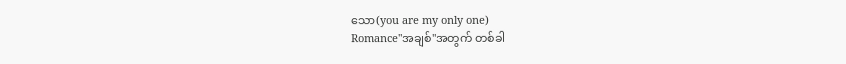သော(you are my only one)
Romance"အချစ်"အတွက် တစ်ခါ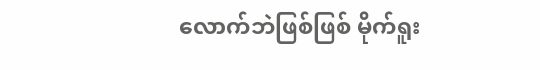လောက်ဘဲဖြစ်ဖြစ် မိုက်ရူး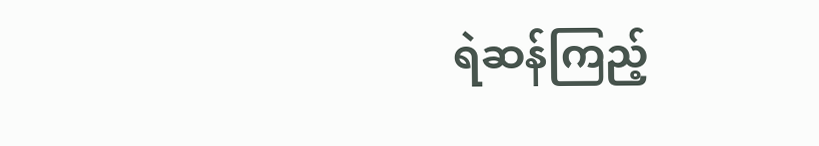ရဲဆန်ကြည့်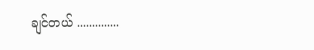ချင်တယ် ..............